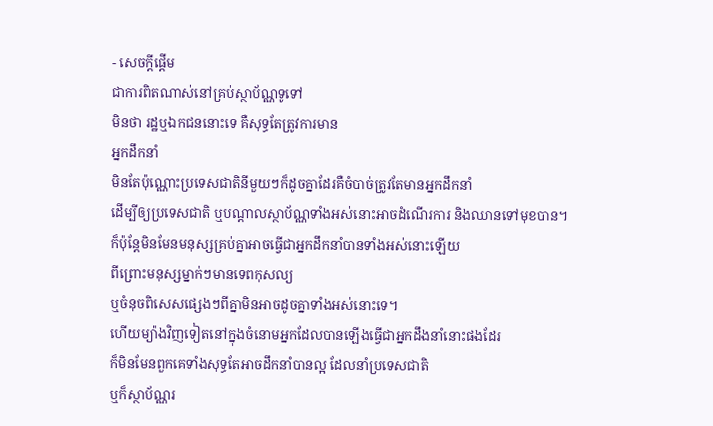- សេចក្តីផ្តើម
ជាការពិតណាស់នៅគ្រប់ស្ថាប័ណ្ណទូទៅ
មិនថា រដ្ឋឬឯកជននោះទេ គឺសុទ្ធតែត្រូវការមាន
អ្នកដឹកនាំ
មិនតែប៉ុណ្ណោះប្រទេសជាតិនីមួយៗក៏ដូចគ្នាដែរគឺចំបាច់ត្រូវតែមានអ្នកដឹកនាំ
ដើម្បីឲ្យប្រទេសជាតិ ឬបណ្តាលស្ថាប័ណ្ណទាំងអស់នោះអាចដំណើរការ និងឈានទៅមុខបាន។
ក៏ប៉ុន្តែមិនមែនមនុស្សគ្រប់គ្នាអាចធ្វើជាអ្នកដឹកនាំបានទាំងអស់នោះឡើយ
ពីព្រោះមនុស្សម្នាក់ៗមានទេពកុសល្យ
ឬចំនុចពិសេសផ្សេងៗពីគ្នាមិនអាចដូចគ្នាទាំងអស់នោះទេ។
ហើយម្យ៉ាងវិញទៀតនៅក្នុងចំនោមអ្នកដែលបានឡើងធ្វើជាអ្នកដឹងនាំនោះផងដែរ
ក៏មិនមែនពួកគេទាំងសុទ្ធតែអាចដឹកនាំបានល្អ ដែលនាំប្រទេសជាតិ
ឬក៏ស្ថាប័ណ្ណរ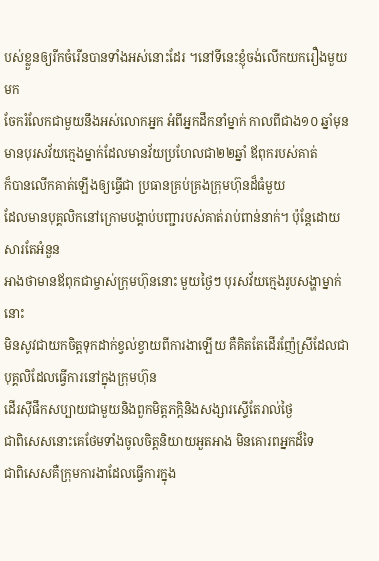បស់ខ្លួនឲ្យរីកចំរើនបានទាំងអស់នោះដែរ ។នៅទីនេះខ្ញុំចង់លើកយករឿងមួយមក
ចែករំលែកជាមួយនឹងអស់លោកអ្នក អំពីអ្នកដឹកនាំម្នាក់ កាលពីជាង១០ ឆ្នាំមុន
មានបុរសវ័យក្មេងម្នាក់ដែលមានវ័យប្រហែលជា២២ឆ្នាំ ឪពុករបស់គាត់
ក៏បានលើកគាត់ឡើងឲ្យធ្វើជា ប្រធានគ្រប់គ្រងក្រុមហ៊ុនដ៏ធំមួយ
ដែលមានបុគ្គលិកនៅក្រោមបង្គាប់បញ្ជារបស់គាត់រាប់ពាន់នាក់។ ប៉ុន្តែដោយសារតែអំនួន
អាងថាមានឪពុកជាម្ចាស់ក្រុមហ៊ុននោះ មួយថ្ងៃៗ បុរសវ័យក្មេងរូបសង្ហាម្នាក់នោះ
មិនសូវជាយកចិត្តទុកដាក់ខ្វល់ខ្វាយពីការងាឡើយ គឺគិតតែដើរញ៉ែស្រីដែលជាបុគ្គលិដែលធ្វើការនៅក្នុងក្រុមហ៊ុន
ដើរស៊ីផឹកសប្បាយជាមួយនិងពួកមិត្តភក្តិនិងសង្សារស្ទើតែរាល់ថ្ងៃ
ជាពិសេសនោះគេថែមទាំងចូលចិត្តនិយាយអួតអាង មិនគោរពអ្នកដ៏ទៃ
ជាពិសេសគឺក្រុមការងាដែលធ្វើការក្នុង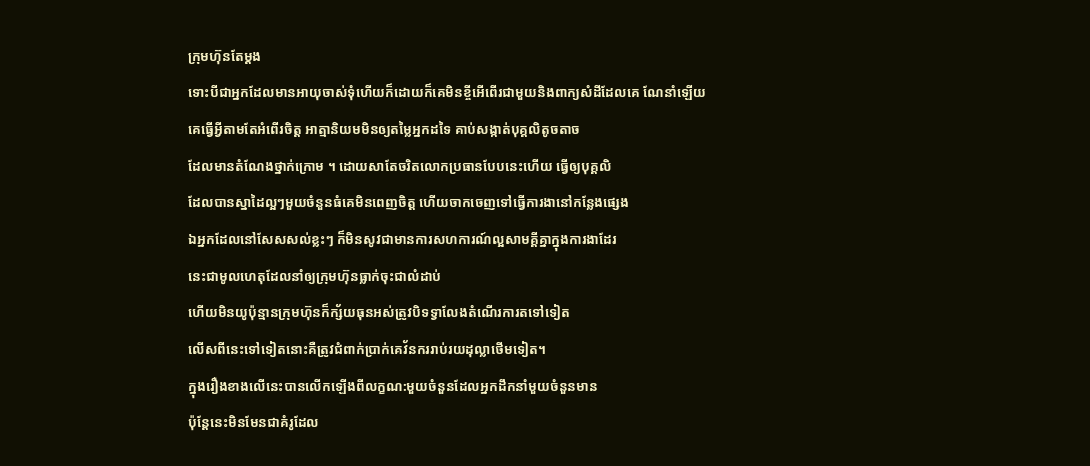ក្រុមហ៊ុនតែម្តង
ទោះបីជាអ្នកដែលមានអាយុចាស់ទុំហើយក៏ដោយក៏គេមិនខ្ចីអើពើរជាមួយនិងពាក្យសំដីដែលគេ ណែនាំឡើយ
គេធ្វើអ្វីតាមតែអំពើរចិត្ត អាត្មានិយមមិនឲ្យតម្លៃអ្នកដទៃ គាប់សង្កាត់បុគ្គលិតូចតាច
ដែលមានតំណែងថ្នាក់ក្រោម ។ ដោយសាតែចរិតលោកប្រធានបែបនេះហើយ ធ្វើឲ្យបុគ្គលិ
ដែលបានស្នាដៃល្អៗមួយចំនួនធំគេមិនពេញចិត្ត ហើយចាកចេញទៅធ្វើការងានៅកន្លែងផ្សេង
ឯអ្នកដែលនៅសែសសល់ខ្លះៗ ក៏មិនសូវជាមានការសហការណ៍ល្អសាមគ្គីគ្នាក្នុងការងាដែរ
នេះជាមូលហេតុដែលនាំឲ្យក្រុមហ៊ុនធ្លាក់ចុះជាលំដាប់
ហើយមិនយូប៉ុន្មានក្រុមហ៊ុនក៏ក្ស័យធុនអស់ត្រូវបិទទ្វាលែងតំណើរការតទៅទៀត
លើសពីនេះទៅទៀតនោះគឺត្រូវជំពាក់ប្រាក់គេវ័នកររាប់រយដុល្លាថើមទៀត។
ក្នុងរឿងខាងលើនេះបានលើកឡើងពីលក្ខណ:មួយចំនួនដែលអ្នកដឹកនាំមួយចំនួនមាន
ប៉ុន្តែនេះមិនមែនជាគំរូដែល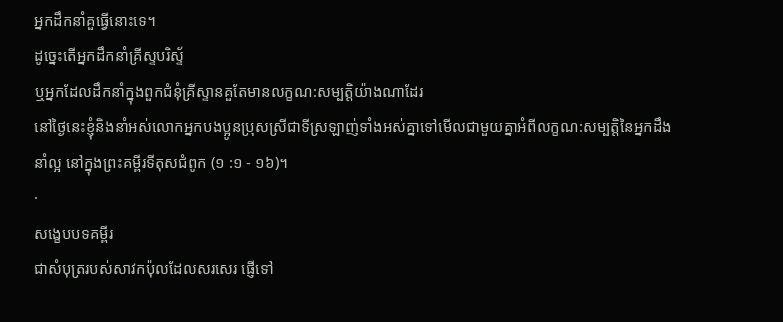អ្នកដឹកនាំគួធ្វើនោះទេ។
ដូច្នេះតើអ្នកដឹកនាំគ្រីស្ទបរិស័្ទ
ឬអ្នកដែលដឹកនាំក្នុងពួកជំនុំគ្រីស្ទានគួតែមានលក្ខណ:សម្បត្តិយ៉ាងណាដែរ
នៅថ្ងៃនេះខ្ញុំនិងនាំអស់លោកអ្នកបងប្អូនប្រុសស្រីជាទីស្រឡាញ់ទាំងអស់គ្នាទៅមើលជាមួយគ្នាអំពីលក្ខណ:សម្បត្តិនៃអ្នកដឹងនាំល្អ នៅក្នុងព្រះគម្ពីរទីតុសជំពូក (១ :១ - ១៦)។
·
សង្ខេបបទគម្ពីរ
ជាសំបុត្ររបស់សាវកប៉ុលដែលសរសេរ ផ្ញើទៅ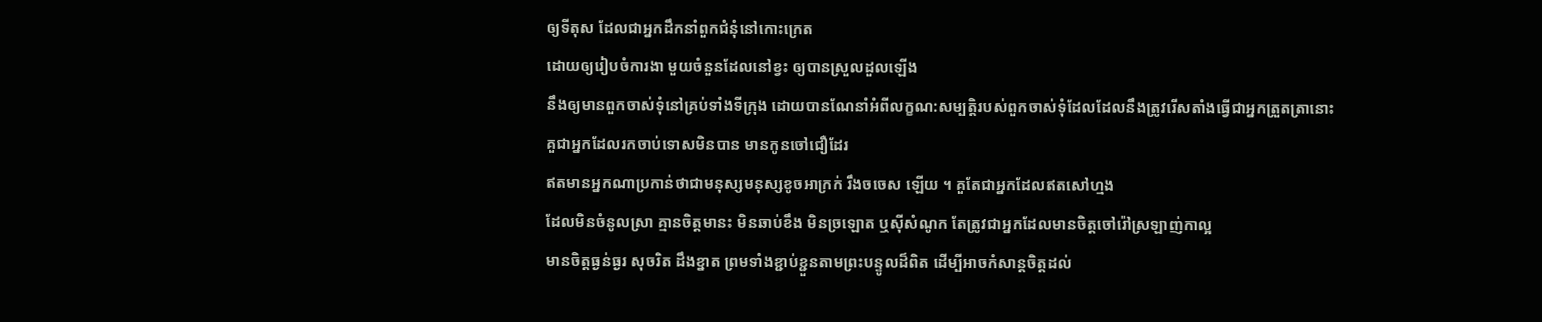ឲ្យទីតុស ដែលជាអ្នកដឹកនាំពួកជំនុំនៅកោះក្រេត
ដោយឲ្យរៀបចំការងា មួយចំនួនដែលនៅខ្វះ ឲ្យបានស្រួលដួលឡើង
នឹងឲ្យមានពួកចាស់ទុំនៅគ្រប់ទាំងទីក្រុង ដោយបានណែនាំអំពីលក្ខណ:សម្បត្តិរបស់ពួកចាស់ទុំដែលដែលនឹងត្រូវរើសតាំងធ្វើជាអ្នកត្រួតត្រានោះ
គួជាអ្នកដែលរកចាប់ទោសមិនបាន មានកូនចៅជឿដែរ
ឥតមានអ្នកណាប្រកាន់ថាជាមនុស្សមនុស្សខូចអាក្រក់ រឹងចចេស ឡើយ ។ គួតែជាអ្នកដែលឥតសៅហ្មង
ដែលមិនចំនូលស្រា គ្មានចិត្តមានះ មិនឆាប់ខឹង មិនច្រឡោត ឬស៊ីសំណូក តែត្រូវជាអ្នកដែលមានចិត្តចៅរ៉ៅស្រឡាញ់កាល្អ
មានចិត្តធ្ងន់ធ្ងរ សុចរិត ដឹងខ្នាត ព្រមទាំងខ្ជាប់ខ្ជួនតាមព្រះបន្ទូលដ៏ពិត ដើម្បីអាចកំសាន្តចិត្តដល់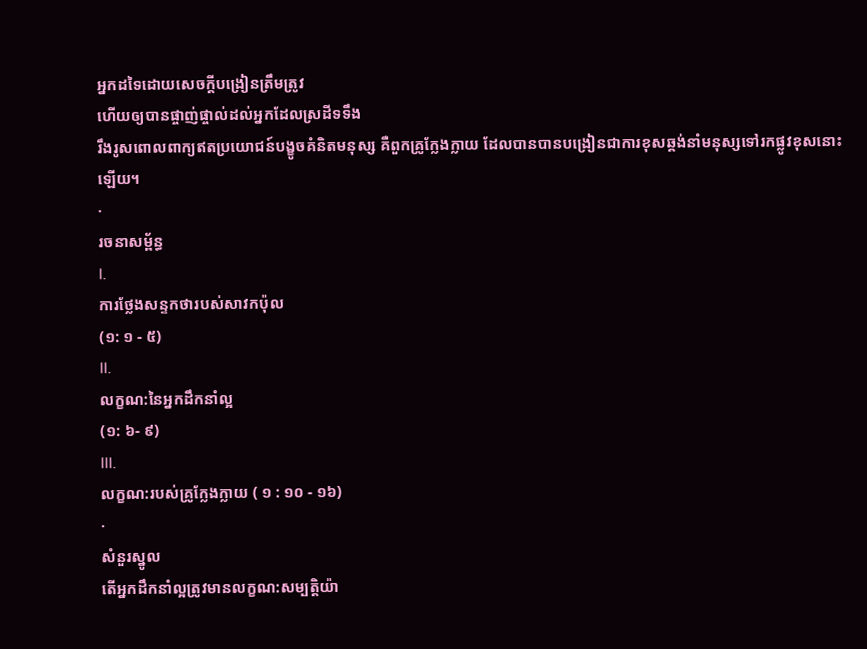អ្នកដទៃដោយសេចក្តីបង្រៀនត្រឹមត្រូវ
ហើយឲ្យបានផ្ចាញ់ផ្ចាល់ដល់អ្នកដែលស្រដីទទឹង
រឹងរូសពោលពាក្យឥតប្រយោជន៍បង្ខូចគំនិតមនុស្ស គឺពួកគ្រូក្លែងក្លាយ ដែលបានបានបង្រៀនជាការខុសឆ្គង់នាំមនុស្សទៅរកផ្លូវខុសនោះឡើយ។
·
រចនាសម្ព័ន្ធ
I.
ការថ្លែងសន្ទកថារបស់សាវកប៉ុល
(១: ១ - ៥)
II.
លក្ខណ:នៃអ្នកដឹកនាំល្អ
(១: ៦- ៩)
III.
លក្ខណ:របស់គ្រូក្លែងក្លាយ ( ១ : ១០ - ១៦)
·
សំនួរស្នូល
តើអ្នកដឹកនាំល្អត្រូវមានលក្ខណ:សម្បត្តិយ៉ា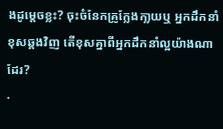ងដូម្តេចខ្លះ? ចុះចំនែកគ្រូក្លែងកា្លយឬ អ្នកដឹកនាំខុសឆ្គងវិញ តើខុសគ្នាពីអ្នកដឹកនាំល្អយ៉ាងណាដែរ?
·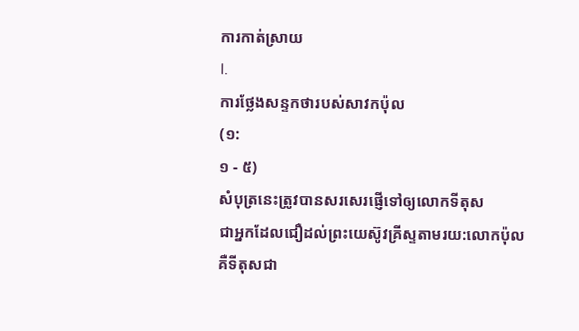ការកាត់ស្រាយ
I.
ការថ្លែងសន្ទកថារបស់សាវកប៉ុល
(១:
១ - ៥)
សំបុត្រនេះត្រូវបានសរសេរផ្ញើទៅឲ្យលោកទីតុស
ជាអ្នកដែលជឿដល់ព្រះយេស៊ូវគ្រីស្ទតាមរយ:លោកប៉ុល
គឺទីតុសជា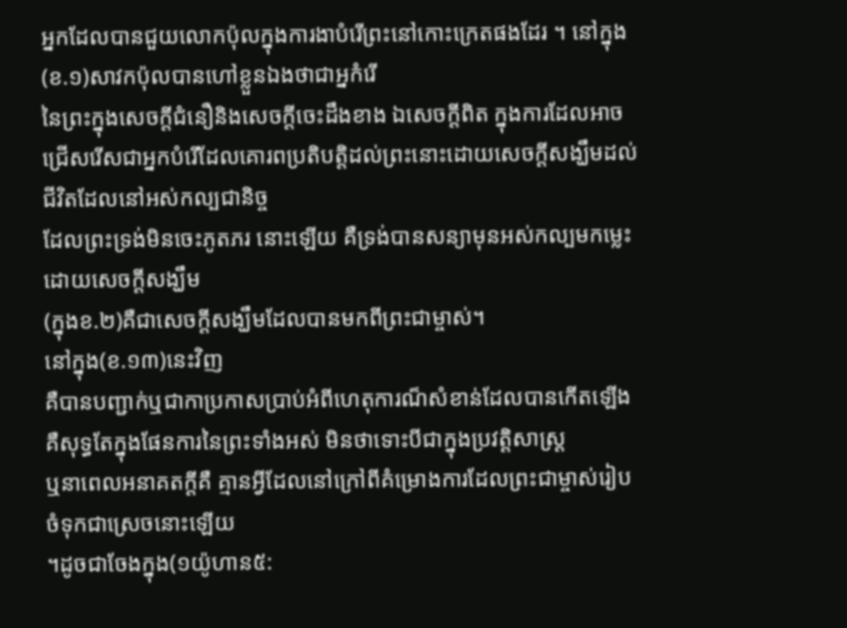អ្នកដែលបានជួយលោកប៉ុលក្នុងការងាបំរើព្រះនៅកោះក្រេតផងដែរ ។ នៅក្នុង(ខ.១)សាវកប៉ុលបានហៅខ្លួនឯងថាជាអ្នកំរើ
នៃព្រះក្នុងសេចក្តីជំនឿនិងសេចក្តីចេះដឹងខាង ឯសេចក្តីពិត ក្នុងការដែលអាចជ្រើសរើសជាអ្នកបំរើដែលគោរពប្រតិបត្តិដល់ព្រះនោះដោយសេចក្តីសង្ឃឹមដល់ជីវិតដែលនៅអស់កល្បជានិច្ច
ដែលព្រះទ្រង់មិនចេះភូតភរ នោះឡើយ គឺទ្រង់បានសន្យាមុនអស់កល្បមកម្លេះ ដោយសេចក្តីសង្ឃឹម
(ក្នុងខ.២)គឺជាសេចក្តីសង្ឃឹមដែលបានមកពីព្រះជាម្ចាស់។
នៅក្នុង(ខ.១៣)នេះវិញ
គឺបានបញ្ជាក់ឬជាកាប្រកាសប្រាប់អំពីហេតុការណ៏សំខាន់ដែលបានកើតឡើង
គឺសុទ្ធតែក្នុងផែនការនៃព្រះទាំងអស់ មិនថាទោះបីជាក្នុងប្រវត្តិសាស្រ្ត
ឬនាពេលអនាគតក្តីគឺ គ្មានអ្វីដែលនៅក្រៅពីគំម្រោងការដែលព្រះជាម្ចាស់រៀបចំទុកជាស្រេចនោះឡើយ
។ដូចជាចែងក្នុង(១យ៉ូហាន៥: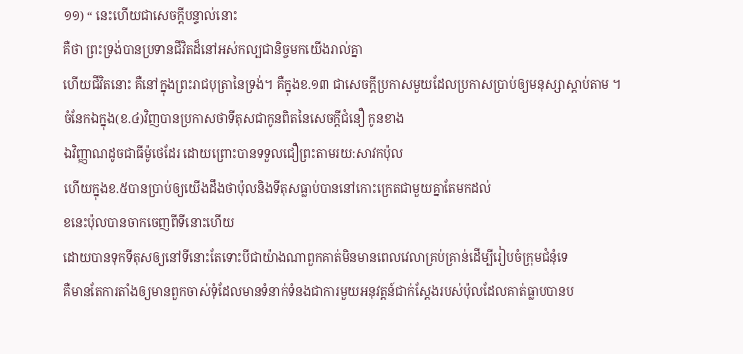១១) “ នេះហើយជាសេចក្ដីបន្ទាល់នោះ
គឺថា ព្រះទ្រង់បានប្រទានជីវិតដ៏នៅអស់កល្បជានិច្ចមកយើងរាល់គ្នា
ហើយជីវិតនោះ គឺនៅក្នុងព្រះរាជបុត្រានៃទ្រង់។ គឺក្នុងខ.១៣ ជាសេចក្តីប្រកាសមួយដែលប្រកាសប្រាប់ឲ្យមនុស្សាស្តាប់តាម ។
ចំនែកឯក្នុង(ខ.៤)វិញបានប្រកាសថាទីតុសជាកូនពិតនៃសេចក្តីជំនឿ កូនខាង
ឯវិញ្ញាណដូចជាធីម៉ូថេដែរ ដោយព្រោះបានទទួលជឿព្រះតាមរយ:សាវកប៉ុល
ហើយក្នុងខ.៥បានប្រាប់ឲ្យយើងដឹងថាប៉ុលនិងទីតុសធ្លាប់បាននៅកោះក្រេតជាមួយគ្នាតែមកដល់
ខនេះប៉ុលបានចាកចេញពីទីនោះហើយ
ដោយបានទុកទីតុសឲ្យនៅទីនោះតែទោះបីជាយ៉ាងណាពួកគាត់មិនមានពេលវេលាគ្រប់គ្រាន់ដើម្បីរៀបចំក្រុមជំនុំទេ
គឺមានតែការតាំងឲ្យមានពួកចាស់ទុំដែលមានទំនាក់ទំនងជាការមួយអនុវត្តន៍ជាក់ស្តែងរបស់ប៉ុលដែលគាត់ធ្លាបបានប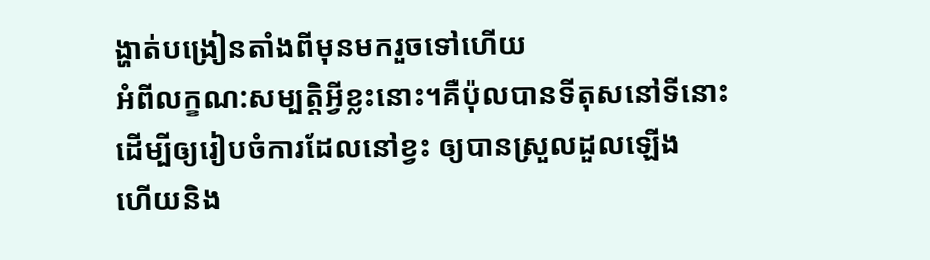ង្ហាត់បង្រៀនតាំងពីមុនមករួចទៅហើយ
អំពីលក្ខណ:សម្បត្តិអ្វីខ្លះនោះ។គឺប៉ុលបានទីតុសនៅទីនោះ
ដើម្បីឲ្យរៀបចំការដែលនៅខ្វះ ឲ្យបានស្រួលដួលឡើង
ហើយនិង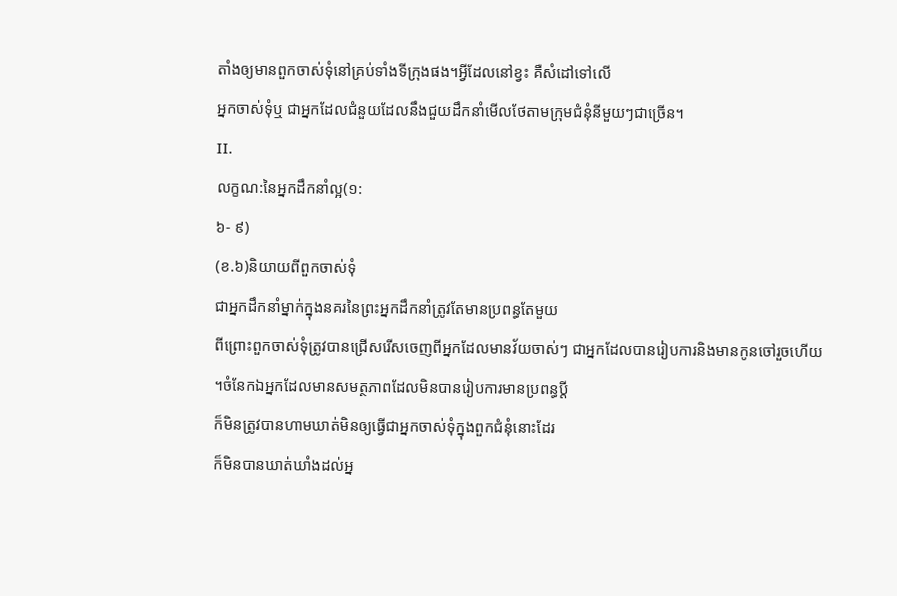តាំងឲ្យមានពួកចាស់ទុំនៅគ្រប់ទាំងទីក្រុងផង។អ្វីដែលនៅខ្វះ គឺសំដៅទៅលើ
អ្នកចាស់ទុំឬ ជាអ្នកដែលជំនួយដែលនឹងជួយដឹកនាំមើលថែតាមក្រុមជំនុំនីមួយៗជាច្រើន។
II.
លក្ខណ:នៃអ្នកដឹកនាំល្អ(១:
៦- ៩)
(ខ.៦)និយាយពីពួកចាស់ទុំ
ជាអ្នកដឹកនាំម្នាក់ក្នុងនគរនៃព្រះអ្នកដឹកនាំត្រូវតែមានប្រពន្ធតែមួយ
ពីព្រោះពួកចាស់ទុំត្រូវបានជ្រើសរើសចេញពីអ្នកដែលមានវ័យចាស់ៗ ជាអ្នកដែលបានរៀបការនិងមានកូនចៅរួចហើយ
។ចំនែកឯអ្នកដែលមានសមត្ថភាពដែលមិនបានរៀបការមានប្រពន្ធប្តី
ក៏មិនត្រូវបានហាមឃាត់មិនឲ្យធ្វើជាអ្នកចាស់ទុំក្នុងពួកជំនុំនោះដែរ
ក៏មិនបានឃាត់ឃាំងដល់អ្ន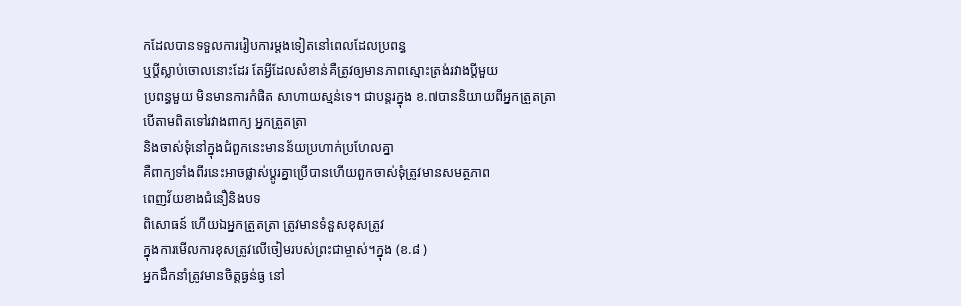កដែលបានទទួលការរៀបការម្តងទៀតនៅពេលដែលប្រពន្ធ
ឬប្តីស្លាប់ចោលនោះដែរ តែអ្វីដែលសំខាន់គឺត្រូវឲ្យមានភាពស្មោះត្រង់រវាងប្តីមួយ
ប្រពន្ធមួយ មិនមានការកំផិត សាហាយស្មន់ទេ។ ជាបន្តរក្នុង ខ.៧បាននិយាយពីអ្នកត្រួតត្រា
បើតាមពិតទៅរវាងពាក្យ អ្នកត្រួតត្រា
និងចាស់ទុំនៅក្នុងជំពួកនេះមានន័យប្រហាក់ប្រហែលគ្នា
គឺពាក្យទាំងពីរនេះអាចផ្លាស់ប្តូរគ្នាប្រើបានហើយពួកចាស់ទុំត្រូវមានសមត្ថភាព
ពេញវ័យខាងជំនឿនិងបទ
ពិសោធន៍ ហើយឯអ្នកត្រួតត្រា ត្រូវមានទំនួសខុសត្រូវ
ក្នុងការមើលការខុសត្រូវលើចៀមរបស់ព្រះជាម្ចាស់។ក្នុង (ខ.៨ )
អ្នកដឹកនាំត្រូវមានចិត្តធ្ងន់ធ្ង នៅ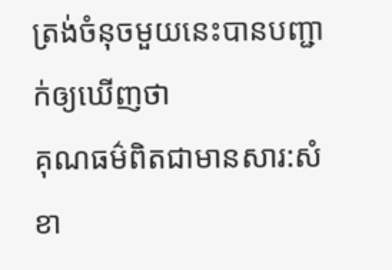ត្រង់ចំនុចមួយនេះបានបញ្ជាក់ឲ្យឃើញថា
គុណធម៌ពិតជាមានសារ:សំខា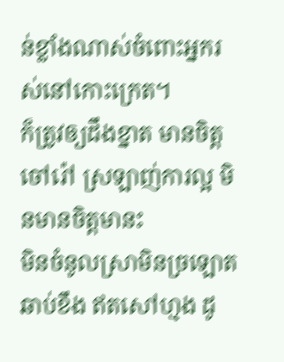ន់ខ្លាំងណាស់ចំពោះអ្នករស់នៅកោះក្រេត។
ក៏ត្រូវឲ្យដឹងខ្នាត មានចិត្តចៅរ៉ៅ ស្រឡាញ់ការល្អ មិនមានចិត្តមានះ
មិនចំនូលស្រាមិនច្រឡោតឆាប់ខឹង ឥតសៅហ្មង ដូ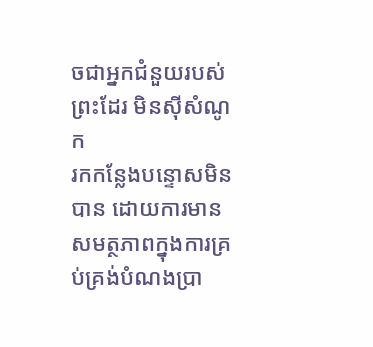ចជាអ្នកជំនួយរបស់ព្រះដែរ មិនស៊ីសំណូក
រកកន្លែងបន្ទោសមិនបាន ដោយការមានសមត្ថភាពក្នុងការគ្រប់គ្រង់បំណងប្រា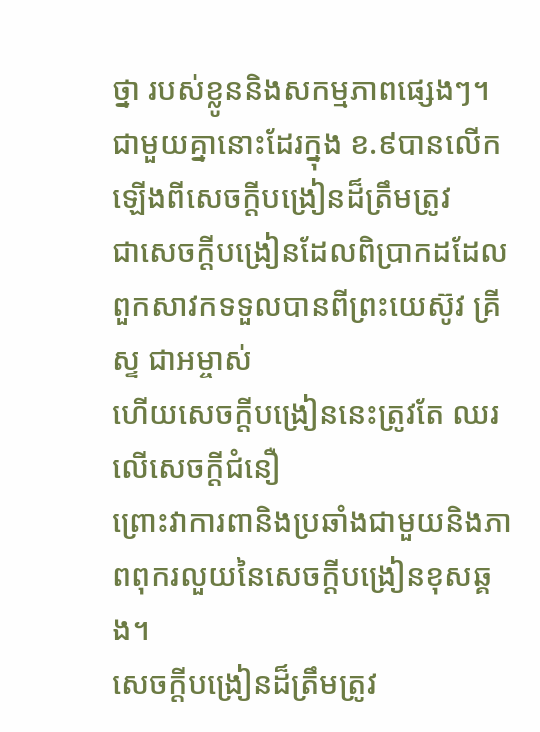ថ្នា របស់ខ្លូននិងសកម្មភាពផ្សេងៗ។
ជាមួយគ្នានោះដែរក្នុង ខ.៩បានលើកឡើងពីសេចក្តីបង្រៀនដ៏ត្រឹមត្រូវ
ជាសេចក្តីបង្រៀនដែលពិប្រាកដដែលពួកសាវកទទួលបានពីព្រះយេស៊ូវ គ្រីស្ទ ជាអម្ចាស់
ហើយសេចក្តីបង្រៀននេះត្រូវតែ ឈរលើសេចក្តីជំនឿ
ព្រោះវាការពានិងប្រឆាំងជាមួយនិងភាពពុករលួយនៃសេចក្តីបង្រៀនខុសឆ្គង។
សេចក្តីបង្រៀនដ៏ត្រឹមត្រូវ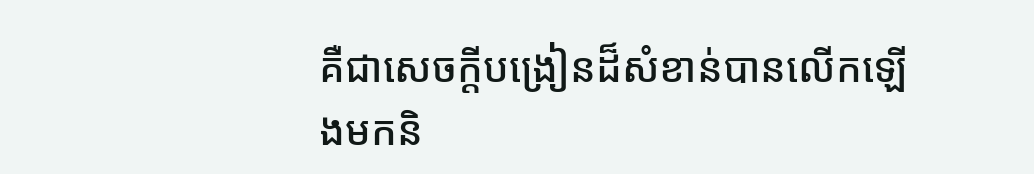គឺជាសេចក្តីបង្រៀនដ៏សំខាន់បានលើកឡើងមកនិ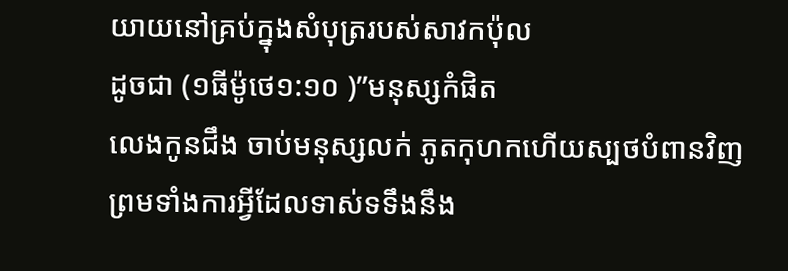យាយនៅគ្រប់ក្នុងសំបុត្ររបស់សាវកប៉ុល
ដូចជា (១ធីម៉ូថេ១:១០ )”មនុស្សកំផិត
លេងកូនជឹង ចាប់មនុស្សលក់ ភូតកុហកហើយស្បថបំពានវិញ
ព្រមទាំងការអ្វីដែលទាស់ទទឹងនឹង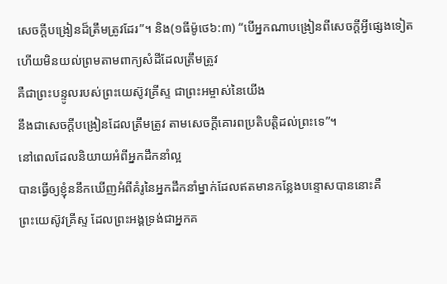សេចក្ដីបង្រៀនដ៏ត្រឹមត្រូវដែរ”។ និង(១ធីម៉ូថេ៦:៣) “បើអ្នកណាបង្រៀនពីសេចក្ដីអ្វីផ្សេងទៀត
ហើយមិនយល់ព្រមតាមពាក្យសំដីដែលត្រឹមត្រូវ
គឺជាព្រះបន្ទូលរបស់ព្រះយេស៊ូវគ្រីស្ទ ជាព្រះអម្ចាស់នៃយើង
នឹងជាសេចក្ដីបង្រៀនដែលត្រឹមត្រូវ តាមសេចក្ដីគោរពប្រតិបត្តិដល់ព្រះទេ”។
នៅពេលដែលនិយាយអំពីអ្នកដឹកនាំល្អ
បានធ្វើឲ្យខ្ញុំននឹកឃើញអំពីគំរូនៃអ្នកដឹកនាំម្នាក់ដែលឥតមានកន្លែងបន្ទោសបាននោះគឺ
ព្រះយេស៊ូវគ្រីស្ទ ដែលព្រះអង្គទ្រង់ជាអ្នកគ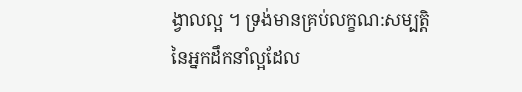ង្វាលល្អ ។ ទ្រង់មានគ្រប់លក្ខណ:សម្បត្តិ
នៃអ្នកដឹកនាំល្អដែល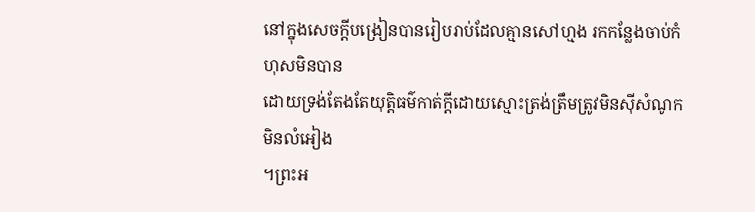នៅក្នុងសេចក្តីបង្រៀនបានរៀបរាប់ដែលគ្មានសៅហ្មង រកកន្លែងចាប់កំហុសមិនបាន
ដោយទ្រង់តែងតែយុត្តិធម៌កាត់ក្តីដោយស្មោះត្រង់ត្រឹមត្រូវមិនស៊ីសំណូក មិនលំអៀង
។ព្រះអ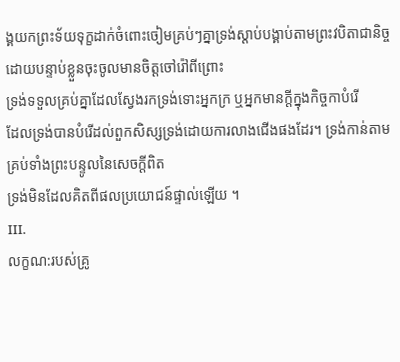ង្គយកព្រះទ័យទុក្ខដាក់ចំពោះចៀមគ្រប់ៗគ្នាទ្រង់ស្តាប់បង្គាប់តាមព្រះវបិតាជានិច្ច
ដោយបន្ទាប់ខ្លួនចុះចូលមានចិត្តចៅរ៉ៅពីព្រោះ
ទ្រង់ទទួលគ្រប់គ្នាដែលស្វែងរកទ្រង់ទោះអ្នកក្រ ឬអ្នកមានក្តីក្នុងកិច្ចកាបំរើ
ដែលទ្រង់បានបំរើដល់ពួកសិស្សទ្រង់ដោយការលាងជើងផងដែរ។ ទ្រង់កាន់តាមគ្រប់ទាំងព្រះបន្ទូលនៃសេចក្តីពិត
ទ្រង់មិនដែលគិតពីផលប្រយោជន៍ផ្ទាល់ឡើយ ។
III.
លក្ខណ:របស់គ្រូ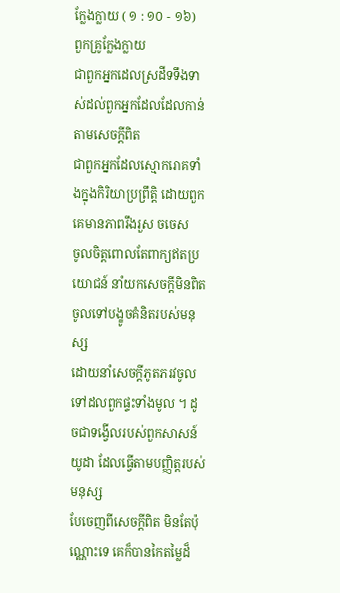ក្លែងក្លាយ ( ១ : ១០ - ១៦)
ពួកគ្រូក្លែងក្លាយ
ជាពួកអ្នកដេលស្រដីទទឹងទាស់ដល់ពួកអ្នកដែលដែលកាន់តាមសេចក្តីពិត
ជាពួកអ្នកដែលស្មោករោគទាំងក្នុងកិរិយាប្រព្រឹត្តិ ដោយពួកគេមានភាពរឹងរួស ចចេស
ចូលចិត្តពោលតែពាក្យឥតប្រយោជន៍ នាំយកសេចក្តីមិនពិតចូលទៅបង្ខូចគំនិតរបស់មនុស្ស
ដោយនាំសេចក្តីភូតភរវចូលទៅដលពួកផ្ទះទាំងមូល ។ ដូចជាទង្វើលរបស់ពួកសាសន៍យូដា ដែលធ្វើតាមបញ្ញិត្តរបស់មនុស្ស
បែចេញពីសេចក្តីពិត មិនតែប៉ុណ្ណោះទេ គេក៏បានកៃតម្លៃដ៏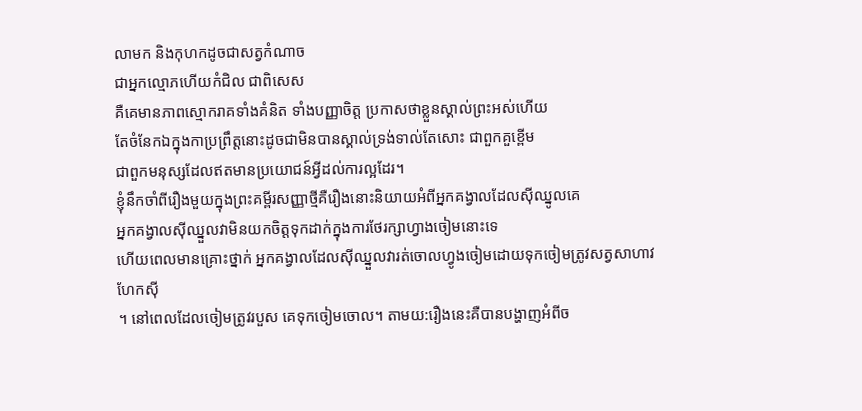លាមក និងកុហកដូចជាសត្វកំណាច
ជាអ្នកល្មោភហើយកំជិល ជាពិសេស
គឺគេមានភាពស្មោករាគទាំងគំនិត ទាំងបញ្ញាចិត្ត ប្រកាសថាខ្លួនស្គាល់ព្រះអស់ហើយ
តែចំនែកឯក្នុងកាប្រព្រឹត្តនោះដូចជាមិនបានស្គាល់ទ្រង់ទាល់តែសោះ ជាពួកគួខ្ពើម
ជាពួកមនុស្សដែលឥតមានប្រយោជន៍អ្វីដល់ការល្អដែរ។
ខ្ញុំនឹកចាំពីរឿងមួយក្នុងព្រះគម្ពីរសញ្ញាថ្មីគឺរឿងនោះនិយាយអំពីអ្នកគង្វាលដែលស៊ីឈ្នូលគេ
អ្នកគង្វាលស៊ីឈ្នួលវាមិនយកចិត្តទុកដាក់ក្នុងការថែរក្សាហ្វាងចៀមនោះទេ
ហើយពេលមានគ្រោះថ្នាក់ អ្នកគង្វាលដែលស៊ីឈ្នួលវារត់ចោលហ្វូងចៀមដោយទុកចៀមត្រូវសត្វសាហាវហែកស៊ី
។ នៅពេលដែលចៀមត្រូវរបួស គេទុកចៀមចោល។ តាមយ:រឿងនេះគឺបានបង្ហាញអំពីច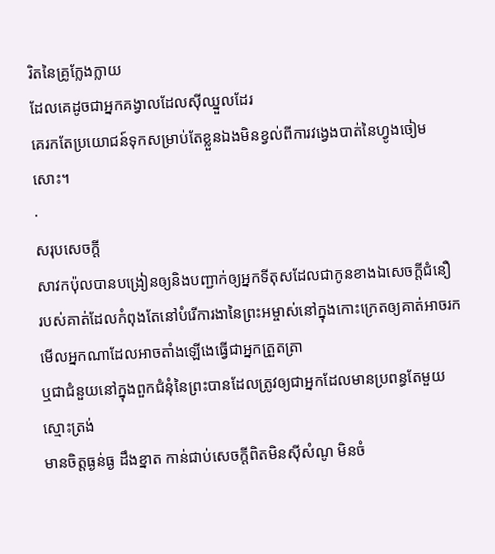រិតនៃគ្រូក្លែងក្លាយ
ដែលគេដូចជាអ្នកគង្វាលដែលស៊ីឈ្នួលដែរ
គេរកតែប្រយោជន៍ទុកសម្រាប់តែខ្លួនឯងមិនខ្វល់ពីការវង្វេងបាត់នៃហ្វូងចៀមសោះ។
·
សរុបសេចក្តី
សាវកប៉ុលបានបង្រៀនឲ្យនិងបញ្ជាក់ឲ្យអ្នកទីតុសដែលជាកូនខាងឯសេចក្តីជំនឿ
របស់គាត់ដែលកំពុងតែនៅបំរើការងានៃព្រះអម្ចាស់នៅក្នុងកោះក្រេតឲ្យគាត់អាចរកមើលអ្នកណាដែលអាចតាំងឡើងេធ្វើជាអ្នកត្រួតត្រា
ឬជាជំនួយនៅក្នុងពួកជំនុំនៃព្រះបានដែលត្រូវឲ្យជាអ្នកដែលមានប្រពន្ធតែមួយ ស្មោះត្រង់
មានចិត្តធ្ងន់ធ្ង ដឹងខ្នាត កាន់ជាប់សេចក្តីពិតមិនស៊ីសំណូ មិនចំ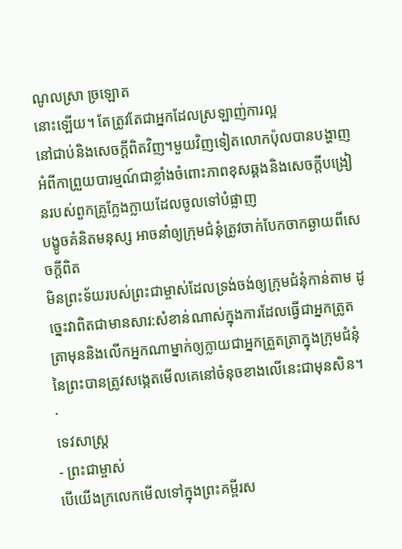ណូលស្រា ច្រឡោត
នោះឡើយ។ តែត្រូវតែជាអ្នកដែលស្រឡាញ់ការល្អ
នៅជាប់និងសេចក្តីពិតវិញ។មួយវិញទៀតលោកប៉ុលបានបង្ហាញអំពីកាព្រួយបារម្មណ៍ជាខ្លាំងចំពោះភាពខុសឆ្គងនិងសេចក្តីបង្រៀនរបស់ពួកគ្រូក្លែងក្លាយដែលចូលទៅបំផ្លាញ
បង្ខូចគំនិតមនុស្ស អាចនាំឲ្យក្រុមជំនុំត្រូវចាក់បែកចាកឆ្ងាយពីសេចក្តីពិត
មិនព្រះទ័យរបស់ព្រះជាម្ចាស់ដែលទ្រង់ចង់ឲ្យក្រុមជំនុំកាន់តាម ដូច្នេះវាពិតជាមានសារ:សំខាន់ណាស់ក្នុងការដែលធ្វើជាអ្នកត្រូតត្រាមុននិងលើកអ្នកណាម្នាក់ឲ្យក្លាយជាអ្នកត្រួតត្រាក្នុងក្រុមជំនុំនៃព្រះបានត្រូវសង្កេតមើលគេនៅចំនុចខាងលើនេះជាមុនសិន។
·
ទេវសាស្រ្ត
- ព្រះជាម្ចាស់
បើយើងក្រលេកមើលទៅក្នុងព្រះគម្ពីរស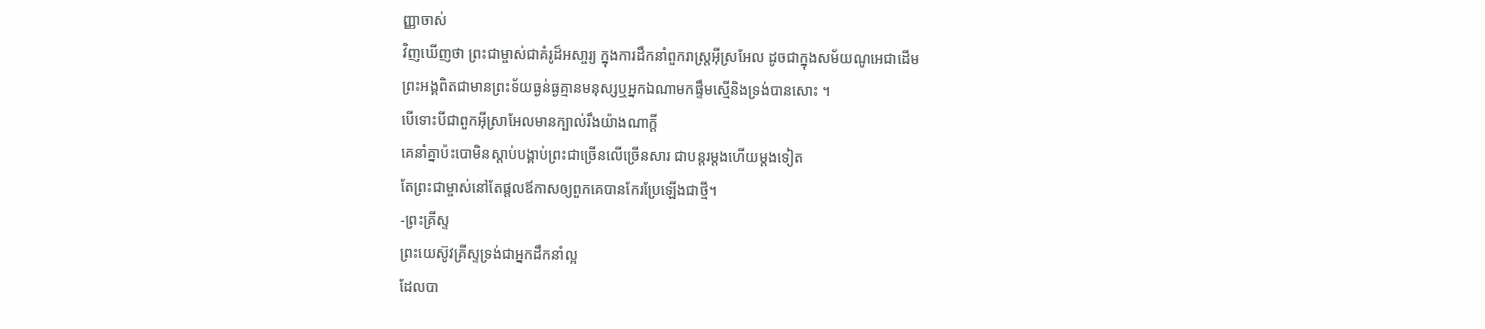ញ្ញាចាស់
វិញឃើញថា ព្រះជាម្ចាស់ជាគំរូដ៏អសា្ចរ្យ ក្នុងការដឹកនាំពួករាស្រ្តអ៊ីស្រអែល ដូចជាក្នុងសម័យណូអេជាដើម
ព្រះអង្គពិតជាមានព្រះទ័យធ្ងន់ធ្ងគ្មានមនុស្សឬអ្នកឯណាមកផ្ទឹមសើ្មនិងទ្រង់បានសោះ ។
បើទោះបីជាពួកអ៊ីស្រាអែលមានក្បាល់រឹងយ៉ាងណាក្តី
គេនាំគ្នាប៉ះបោមិនស្តាប់បង្គាប់ព្រះជាច្រើនលើច្រើនសារ ជាបន្តរម្តងហើយម្តងទៀត
តែព្រះជាម្ចាស់នៅតែផ្តលឪកាសឲ្យពួកគេបានកែរប្រែឡើងជាថ្មី។
-ព្រះគ្រីស្ទ
ព្រះយេស៊ូវគ្រីស្ទទ្រង់ជាអ្នកដឹកនាំល្អ
ដែលបា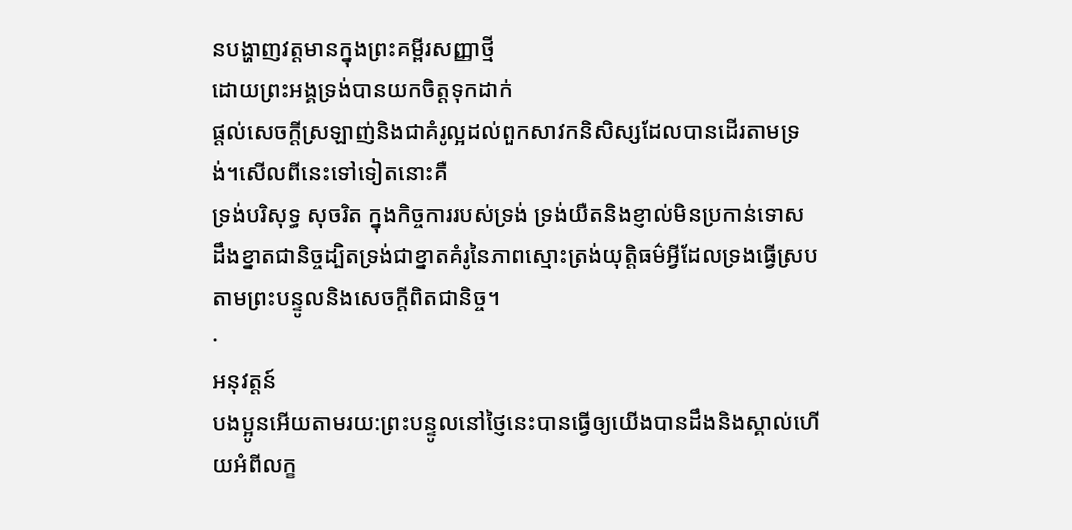នបង្ហាញវត្តមានក្នុងព្រះគម្ពីរសញ្ញាថ្មី
ដោយព្រះអង្គទ្រង់បានយកចិត្តទុកដាក់
ផ្តល់សេចក្តីស្រឡាញ់និងជាគំរូល្អដល់ពួកសាវកនិសិស្សដែលបានដើរតាមទ្រង់។សើលពីនេះទៅទៀតនោះគឺ
ទ្រង់បរិសុទ្ធ សុចរិត ក្នុងកិច្ចការរបស់ទ្រង់ ទ្រង់យឺតនិងខ្ញាល់មិនប្រកាន់ទោស
ដឹងខ្នាតជានិច្ចដ្បិតទ្រង់ជាខ្នាតគំរូនៃភាពស្មោះត្រង់យុត្តិធម៌អ្វីដែលទ្រងធ្វើស្របតាមព្រះបន្ទូលនិងសេចក្តីពិតជានិច្ច។
·
អនុវត្តន៍
បងប្អូនអើយតាមរយ:ព្រះបន្ទូលនៅថ្ញៃនេះបានធ្វើឲ្យយើងបានដឹងនិងស្គាល់ហើយអំពីលក្ខ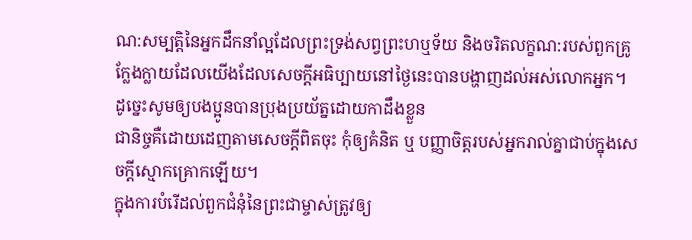ណ:សម្បត្តិនៃអ្នកដឹកនាំល្អដែលព្រះទ្រង់សព្វព្រះហឬទ័យ និងចរិតលក្ខណ:របស់ពួកគ្រូក្លែងក្លាយដែលយើងដែលសេចក្តីអធិប្បាយនៅថ្ងៃនេះបានបង្ហាញដល់អស់លោកអ្នក។
ដូច្នេះសូមឲ្យបងប្អូនបានប្រុងប្រយ័ត្នដោយកាដឹងខ្លួន
ជានិច្ចគឺដោយដេញតាមសេចក្តីពិតចុះ កុំឲ្យគំនិត ឬ បញ្ញាចិត្តរបស់អ្នករាល់គ្នាជាប់ក្នុងសេចក្តីស្មោកគ្រោកឡើយ។
ក្នុងការបំរើដល់ពួកជំនុំនៃព្រះជាម្ចាស់ត្រូវឲ្យ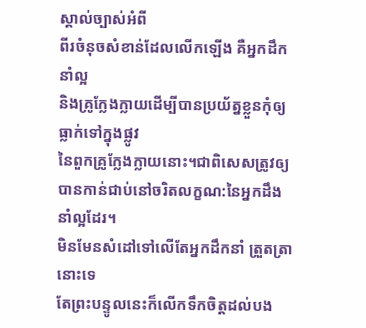ស្គាល់ច្បាស់អំពី
ពីរចំនុចសំខាន់ដែលលើកឡើង គឺអ្នកដឹកនាំល្អ
និងគ្រូក្លែងក្លាយដើម្បីបានប្រយ័ត្នខ្លួនកុំឲ្យធ្លាក់ទៅក្នុងផ្លូវ
នៃពួកគ្រូក្លែងក្លាយនោះ។ជាពិសេសត្រូវឲ្យបានកាន់ជាប់នៅចរិតលក្ខណ:នៃអ្នកដឹងនាំល្អដែរ។
មិនមែនសំដៅទៅលើតែអ្នកដឹកនាំ ត្រួតត្រានោះទេ
តែព្រះបន្ទូលនេះក៏លើកទឹកចិត្តដល់បង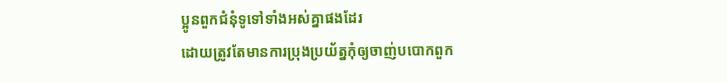ប្អូនពួកជំនុំទូទៅទាំងអស់គ្នាផងដែរ
ដោយត្រូវតែមានការប្រុងប្រយ័ត្នកុំឲ្យចាញ់បបោកពួក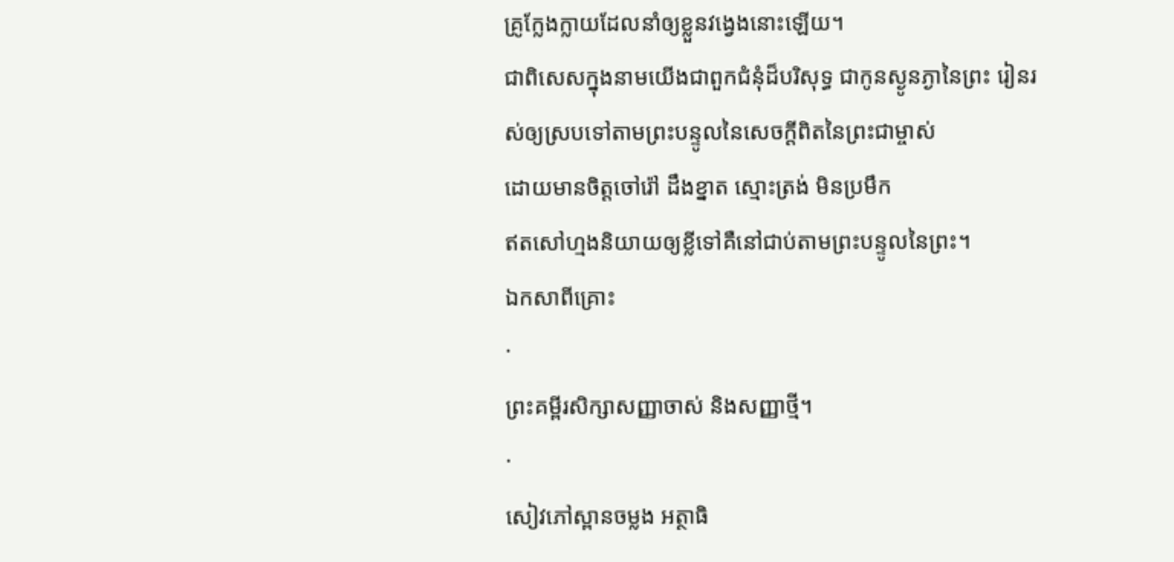គ្រូក្លែងក្លាយដែលនាំឲ្យខ្លួនវងេ្វងនោះឡើយ។
ជាពិសេសក្នុងនាមយើងជាពួកជំនុំដ៏បរិសុទ្ធ ជាកូនស្ងូនភ្ងានៃព្រះ រៀនរស់ឲ្យស្របទៅតាមព្រះបន្ទូលនៃសេចក្តីពិតនៃព្រះជាម្ចាស់
ដោយមានចិត្តចៅរ៉ៅ ដឹងខ្នាត ស្មោះត្រង់ មិនប្រមឹក
ឥតសៅហ្មងនិយាយឲ្យខ្លីទៅគឺនៅជាប់តាមព្រះបន្ទូលនៃព្រះ។
ឯកសាពីគ្រោះ
·
ព្រះគម្ពីរសិក្សាសញ្ញាចាស់ និងសញ្ញាថ្មី។
·
សៀវភៅស្ពានចម្លង អត្ថាធិ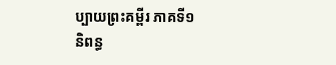ប្បាយព្រះគម្ពីរ ភាគទី១
និពន្ធ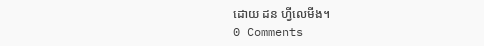ដោយ ដន ហ្វីលេមីង។
0 Comments